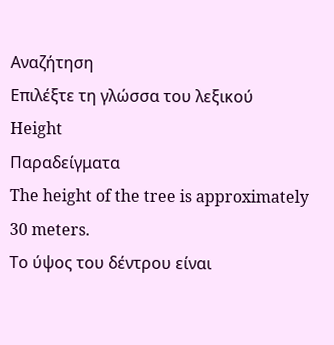Αναζήτηση
Επιλέξτε τη γλώσσα του λεξικού
Height
Παραδείγματα
The height of the tree is approximately 30 meters.
Το ύψος του δέντρου είναι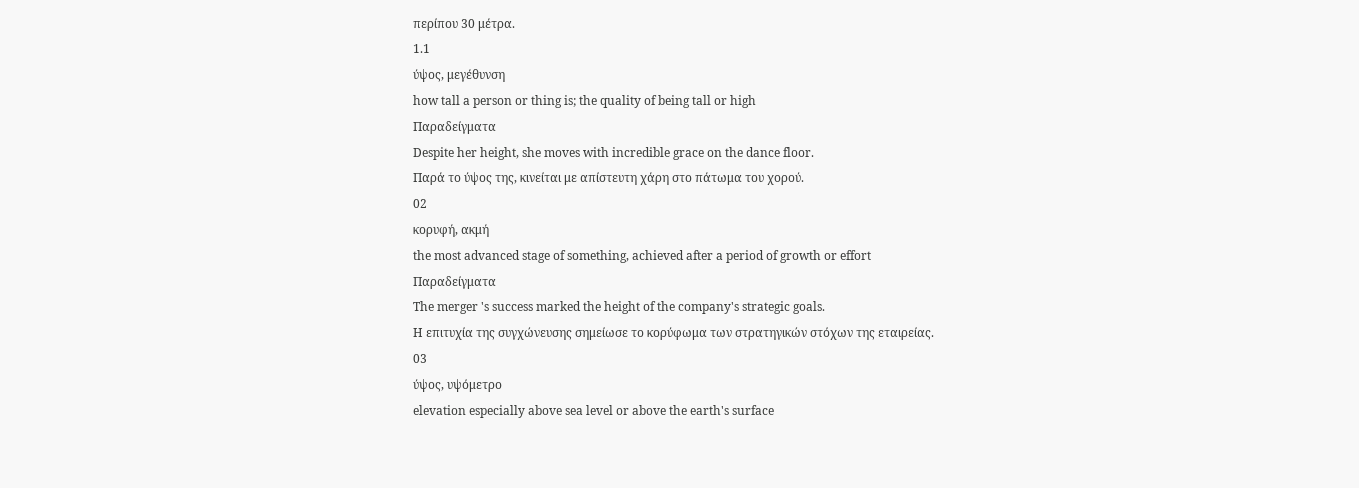περίπου 30 μέτρα.
1.1
ύψος, μεγέθυνση
how tall a person or thing is; the quality of being tall or high
Παραδείγματα
Despite her height, she moves with incredible grace on the dance floor.
Παρά το ύψος της, κινείται με απίστευτη χάρη στο πάτωμα του χορού.
02
κορυφή, ακμή
the most advanced stage of something, achieved after a period of growth or effort
Παραδείγματα
The merger 's success marked the height of the company's strategic goals.
Η επιτυχία της συγχώνευσης σημείωσε το κορύφωμα των στρατηγικών στόχων της εταιρείας.
03
ύψος, υψόμετρο
elevation especially above sea level or above the earth's surface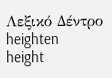Λεξικό Δέντρο
heighten
height